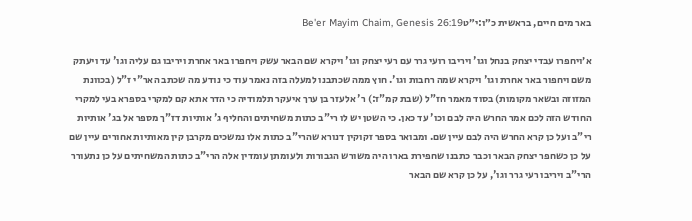באר מים חיים, בראשית כ״ו:י״טBe'er Mayim Chaim, Genesis 26:19

א׳ויחפרו עבדי יצחק בנחל וגו' ויריבו רועי גרר עם רעי יצחק וגו' ויקרא שם הבאר עשק ויחפרו באר אחרת ויריבו גם עליה וגו' עד ויעתק משם ויחפור באר אחרת וגו' ויקרא שמה רחבות וגו'. חוץ ממה שכתבנו למעלה בזה נאמר עוד כי נודע מה שכתב האר"י ז"ל (בכוונת המזוזה ובשאר מקומות) בסוד מאמר חז"ל (שבת קמ"ז:) ר' אלעזר בן ערך איעקר תלמודיה כי הדר אתא קם למקרי בספרא בעי למקרי החודש הזה לכם אמר החרש היה לבם וכו' עד כאן. כי השטן יש לו רי"ב כתות משחיתים והחליף ג' אותיות דז"ך מספר אל בג' אותיות רי"ב ועל כן קרא החרש היה לבם עיין שם. ומבואר בספר זקוקין דנורא שהרי"ב כתות אלו נמשכים מקרבן קין מאותיות אחורים עיין שם על כן כשחפר יצחק הבאר וכבר כתבנו שחפירת בארו היה משורש הגבורות ולעומתן עומדין אלה הרי"ב כתות המשחיתים על כן נתעורר הרי"ב ויריבו רעי גרר וגו', על כן קרא שם הבאר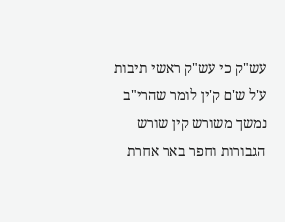עש"ק כי עש"ק ראשי תיבות ע'ל ש'ם ק'ין לומר שהרי"ב נמשך משורש קין שורש הגבורות וחפר באר אחרת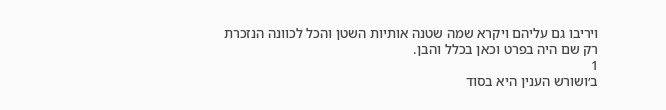ויריבו גם עליהם ויקרא שמה שטנה אותיות השטן והכל לכוונה הנזכרת רק שם היה בפרט וכאן בכלל והבן.
1
ב׳ושורש הענין היא בסוד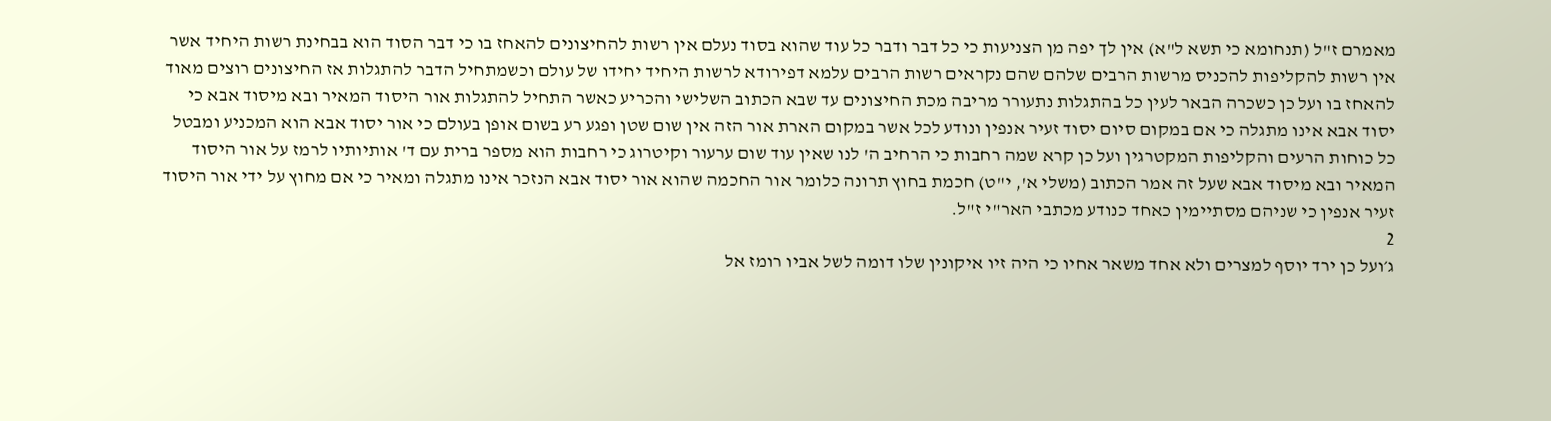מאמרם ז"ל (תנחומא כי תשא ל"א) אין לך יפה מן הצניעות כי כל דבר ודבר כל עוד שהוא בסוד נעלם אין רשות להחיצונים להאחז בו כי דבר הסוד הוא בבחינת רשות היחיד אשר אין רשות להקליפות להכניס מרשות הרבים שלהם שהם נקראים רשות הרבים עלמא דפירודא לרשות היחיד יחידו של עולם וכשמתחיל הדבר להתגלות אז החיצונים רוצים מאוד להאחז בו ועל כן כשכרה הבאר לעין כל בהתגלות נתעורר מריבה מכת החיצונים עד שבא הכתוב השלישי והכריע כאשר התחיל להתגלות אור היסוד המאיר ובא מיסוד אבא כי יסוד אבא אינו מתגלה כי אם במקום סיום יסוד זעיר אנפין ונודע לכל אשר במקום הארת אור הזה אין שום שטן ופגע רע בשום אופן בעולם כי אור יסוד אבא הוא המכניע ומבטל כל כוחות הרעים והקליפות המקטרגין ועל כן קרא שמה רחבות כי הרחיב ה' לנו שאין עוד שום ערעור וקיטרוג כי רחבות הוא מספר ברית עם ד' אותיותיו לרמז על אור היסוד המאיר ובא מיסוד אבא שעל זה אמר הכתוב (משלי א', י"ט) חכמת בחוץ תרונה כלומר אור החכמה שהוא אור יסוד אבא הנזכר אינו מתגלה ומאיר כי אם מחוץ על ידי אור היסוד זעיר אנפין כי שניהם מסתיימין כאחד כנודע מכתבי האר"י ז"ל.
2
ג׳ועל כן ירד יוסף למצרים ולא אחד משאר אחיו כי היה זיו איקונין שלו דומה לשל אביו רומז אל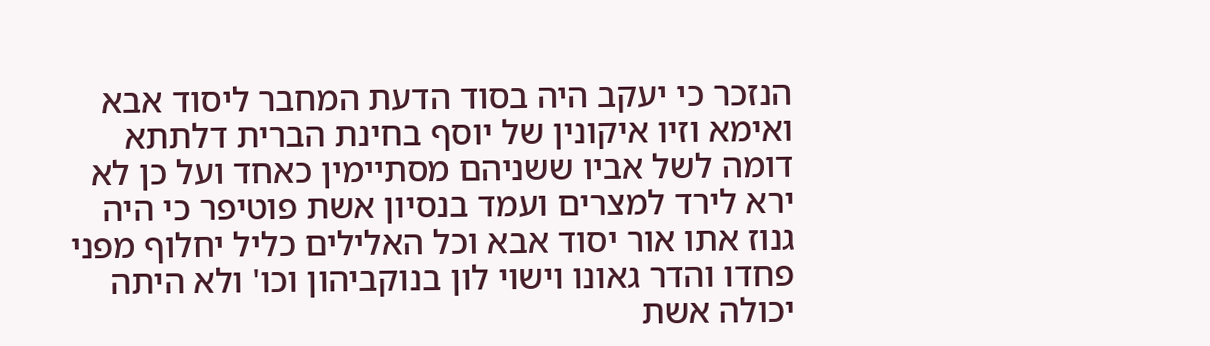הנזכר כי יעקב היה בסוד הדעת המחבר ליסוד אבא ואימא וזיו איקונין של יוסף בחינת הברית דלתתא דומה לשל אביו ששניהם מסתיימין כאחד ועל כן לא ירא לירד למצרים ועמד בנסיון אשת פוטיפר כי היה גנוז אתו אור יסוד אבא וכל האלילים כליל יחלוף מפני פחדו והדר גאונו וישוי לון בנוקביהון וכו' ולא היתה יכולה אשת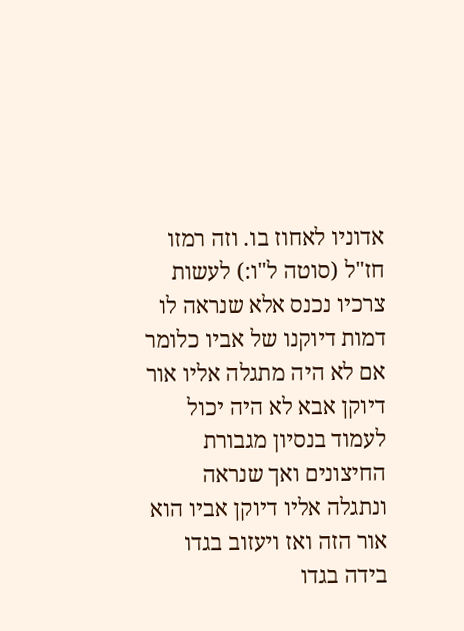אדוניו לאחוז בו. וזה רמזו חז"ל (סוטה ל"ו:) לעשות צרכיו נכנס אלא שנראה לו דמות דיוקנו של אביו כלומר אם לא היה מתגלה אליו אור דיוקן אבא לא היה יכול לעמוד בנסיון מגבורת החיצונים ואך שנראה ונתגלה אליו דיוקן אביו הוא אור הזה ואז ויעזוב בגדו בידה בגדו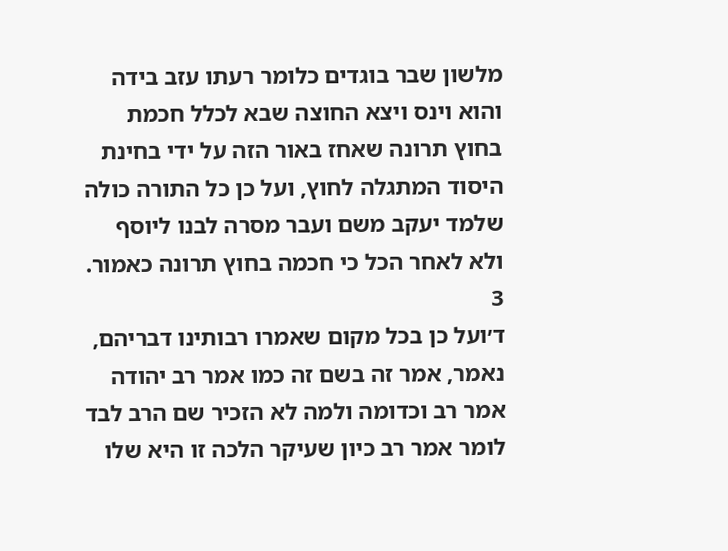מלשון שבר בוגדים כלומר רעתו עזב בידה והוא וינס ויצא החוצה שבא לכלל חכמת בחוץ תרונה שאחז באור הזה על ידי בחינת היסוד המתגלה לחוץ, ועל כן כל התורה כולה שלמד יעקב משם ועבר מסרה לבנו ליוסף ולא לאחר הכל כי חכמה בחוץ תרונה כאמור.
3
ד׳ועל כן בכל מקום שאמרו רבותינו דבריהם, נאמר, אמר זה בשם זה כמו אמר רב יהודה אמר רב וכדומה ולמה לא הזכיר שם הרב לבד לומר אמר רב כיון שעיקר הלכה זו היא שלו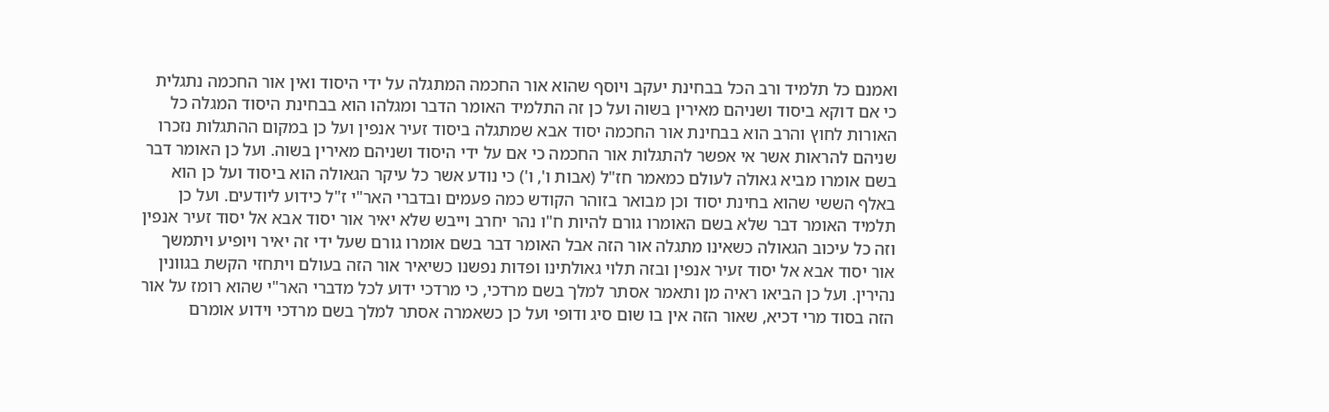ואמנם כל תלמיד ורב הכל בבחינת יעקב ויוסף שהוא אור החכמה המתגלה על ידי היסוד ואין אור החכמה נתגלית כי אם דוקא ביסוד ושניהם מאירין בשוה ועל כן זה התלמיד האומר הדבר ומגלהו הוא בבחינת היסוד המגלה כל האורות לחוץ והרב הוא בבחינת אור החכמה יסוד אבא שמתגלה ביסוד זעיר אנפין ועל כן במקום ההתגלות נזכרו שניהם להראות אשר אי אפשר להתגלות אור החכמה כי אם על ידי היסוד ושניהם מאירין בשוה. ועל כן האומר דבר בשם אומרו מביא גאולה לעולם כמאמר חז"ל (אבות ו', ו') כי נודע אשר כל עיקר הגאולה הוא ביסוד ועל כן הוא באלף הששי שהוא בחינת יסוד וכן מבואר בזוהר הקודש כמה פעמים ובדברי האר"י ז"ל כידוע ליודעים. ועל כן תלמיד האומר דבר שלא בשם האומרו גורם להיות ח"ו נהר יחרב וייבש שלא יאיר אור יסוד אבא אל יסוד זעיר אנפין וזה כל עיכוב הגאולה כשאינו מתגלה אור הזה אבל האומר דבר בשם אומרו גורם שעל ידי זה יאיר ויופיע ויתמשך אור יסוד אבא אל יסוד זעיר אנפין ובזה תלוי גאולתינו ופדות נפשנו כשיאיר אור הזה בעולם ויתחזי הקשת בגוונין נהירין. ועל כן הביאו ראיה מן ותאמר אסתר למלך בשם מרדכי, כי מרדכי ידוע לכל מדברי האר"י שהוא רומז על אור הזה בסוד מרי דכיא, שאור הזה אין בו שום סיג ודופי ועל כן כשאמרה אסתר למלך בשם מרדכי וידוע אומרם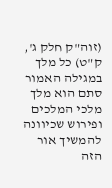(זוה"ק חלק ג', ק"ט) כל מלך במגילה האמור סתם הוא מלך מלכי המלכים ופירוש שכיוונה להמשיך אור הזה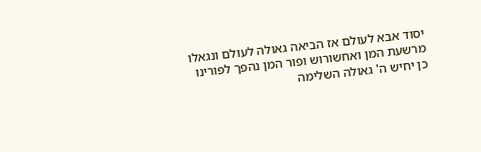יסוד אבא לעולם אז הביאה גאולה לעולם ונגאלו מרשעת המן ואחשורוש ופור המן נהפך לפורינו כן יחיש ה' גאולה השלימה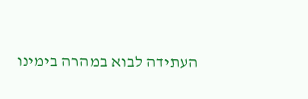העתידה לבוא במהרה בימינו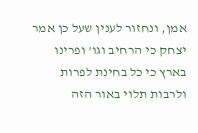אמן, ונחזור לענין שעל כן אמר יצחק כי הרחיב וגו' ופרינו בארץ כי כל בחינת לפרות ולרבות תלוי באור הזה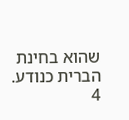שהוא בחינת הברית כנודע.
4